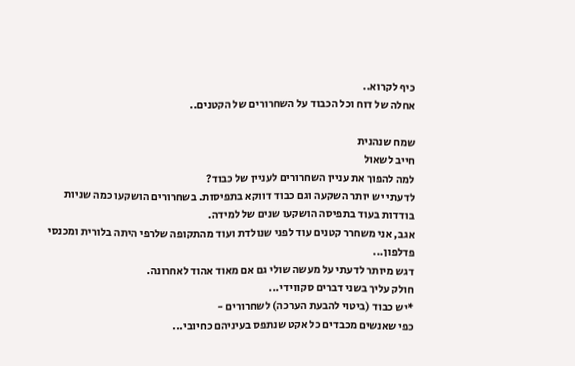כיף לקרוא..
אחלה של דוח וכל הכבוד על השחרורים של הקטנים..

שמח שנהנית
חייב לשאול
למה להפוך את עניין השחרורים לעניין של כבוד?
לדעתי יש יותר השקעה וגם כבוד דווקא בתפיסות. בשחרורים הושקעו כמה שניות בודדות בעוד בתפיסה הושקעו שנים של למידה.
אגב, אני משחרר קטנים עוד לפני שנולדת ועוד מהתקופה שלרפי היתה בלורית ומכנסי פדלפון...
דגש מיותר לדעתי על מעשה שולי גם אם מאוד אהוד לאחרונה.
חולק עליך בשני דברים סקווידי...
*יש כבוד (ביטוי להבעת הערכה) לשחרורים -
כפי שאנשים מכבדים כל אקט שנתפס בעיניהם כחיובי...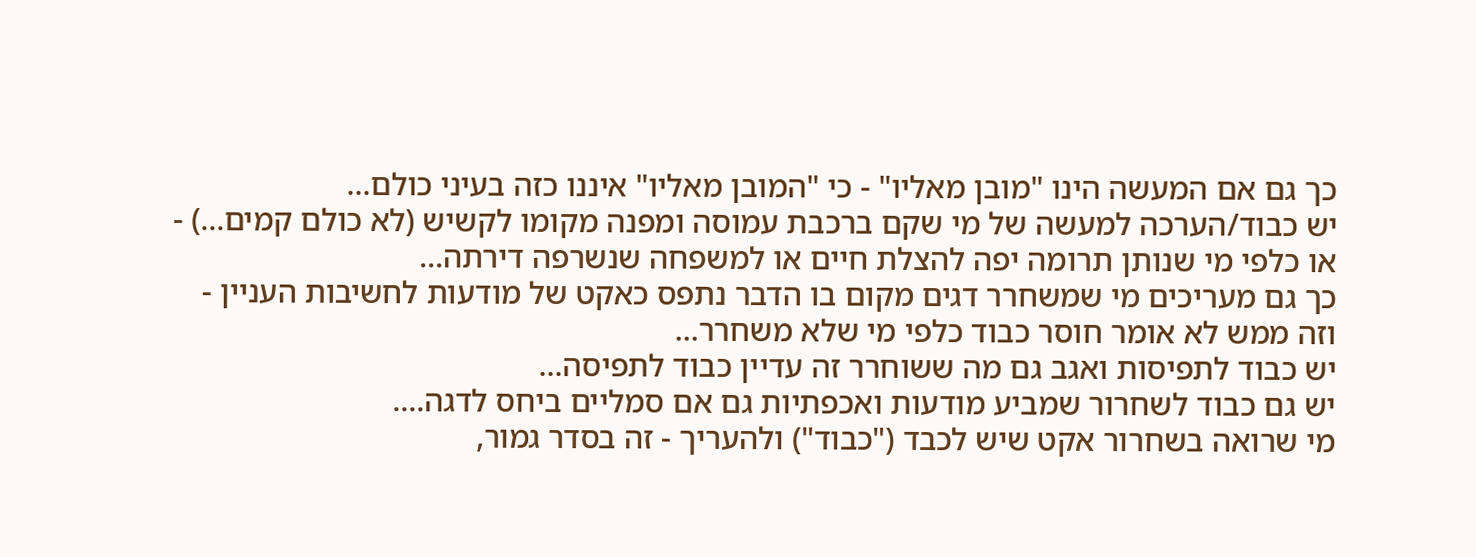כך גם אם המעשה הינו "מובן מאליו" - כי "המובן מאליו" איננו כזה בעיני כולם...
יש כבוד/הערכה למעשה של מי שקם ברכבת עמוסה ומפנה מקומו לקשיש (לא כולם קמים...) -
או כלפי מי שנותן תרומה יפה להצלת חיים או למשפחה שנשרפה דירתה...
כך גם מעריכים מי שמשחרר דגים מקום בו הדבר נתפס כאקט של מודעות לחשיבות העניין -
וזה ממש לא אומר חוסר כבוד כלפי מי שלא משחרר...
יש כבוד לתפיסות ואגב גם מה ששוחרר זה עדיין כבוד לתפיסה...
יש גם כבוד לשחרור שמביע מודעות ואכפתיות גם אם סמליים ביחס לדגה....
מי שרואה בשחרור אקט שיש לכבד ("כבוד") ולהעריך - זה בסדר גמור,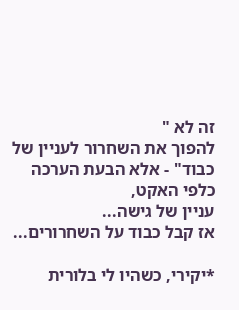זה לא "
להפוך את השחרור לעניין של כבוד" - אלא הבעת הערכה כלפי האקט,
עניין של גישה...
אז קבל כבוד על השחרורים...

*יקירי, כשהיו לי בלורית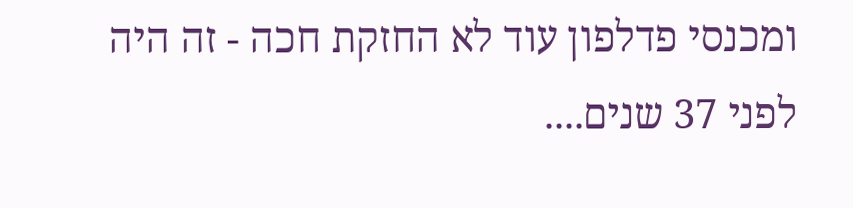ומכנסי פדלפון עוד לא החזקת חכה - זה היה לפני 37 שנים....